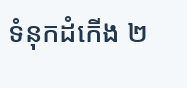ទំនុកដំកើង ២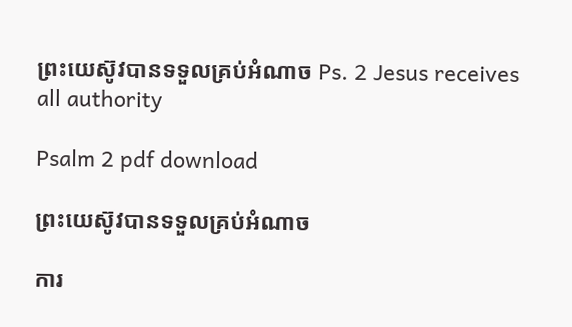ព្រះយេស៊ូវបានទទួលគ្រប់អំណាច Ps. 2 Jesus receives all authority

Psalm 2 pdf download

ព្រះយេស៊ូវបានទទួលគ្រប់អំណាច

ការ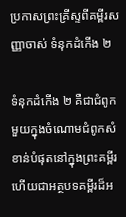ប្រកាសព្រះគ្រីស្ទពីគម្ពីរសញ្ញាចាស់ ទំនុកដំកើង ២

ទំនុកដំកើង ២ គឺជាជំពូកមួយក្នុងចំណោមជំពូកសំខាន់បំផុតនៅក្នុងព្រះគម្ពីរ ហើយជាអត្ថបទគម្ពីរដ៏អ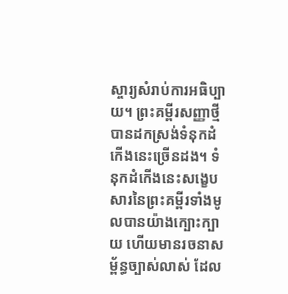ស្ចារ្យសំរាប់ការអធិប្បាយ។ ព្រះគម្ពីរសញ្ញាថ្មីបានដកស្រង់ទំនុកដំកើងនេះច្រើនដង។ ទំនុកដំកើងនេះសង្ខេបសារនៃព្រះគម្ពីរទាំងមូលបានយ៉ាងក្បោះក្បាយ ហើយមានរចនាសម្ព័ន្ធច្បាស់លាស់ ដែល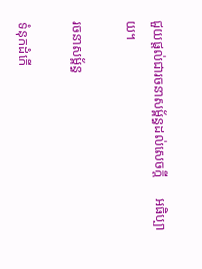ជួយផ្តល់ជារចនាសម្ព័ន្ធដល់សេចក្តី      អធិប្បាយ។

រចនាសម្ព័ន្ធ

ទំនុកដំកើ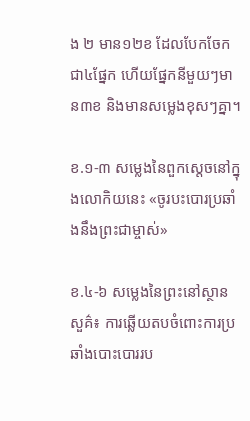ង ២ មាន១២ខ ដែលបែកចែកជា៤ផ្នែក ហើយផ្នែកនីមួយៗមាន៣ខ និងមានសម្លេងខុសៗគ្នា។

ខ.១-៣ សម្លេងនៃពួកស្តេចនៅក្នុងលោកិយនេះ «ចូរបះបោរប្រឆាំងនឹងព្រះជាម្ចាស់»

ខ.៤-៦ សម្លេងនៃព្រះនៅស្ថានសួគ៌៖ ការឆ្លើយតបចំពោះការប្រឆាំងបោះបោររប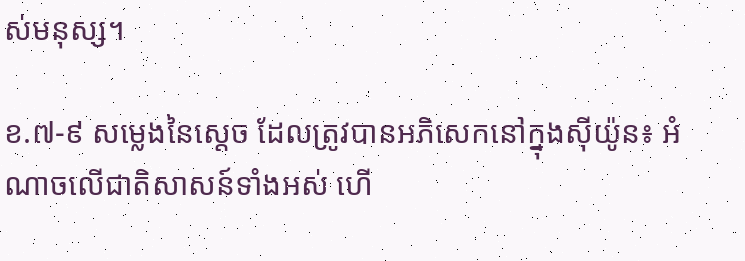ស់មនុស្ស។

ខ.៧-៩ សម្លេងនៃស្តេច ដែលត្រូវបានអភិសេកនៅក្នុងស៊ីយ៉ូន៖ អំណាចលើជាតិសាសន៍ទាំងអស់ ហើ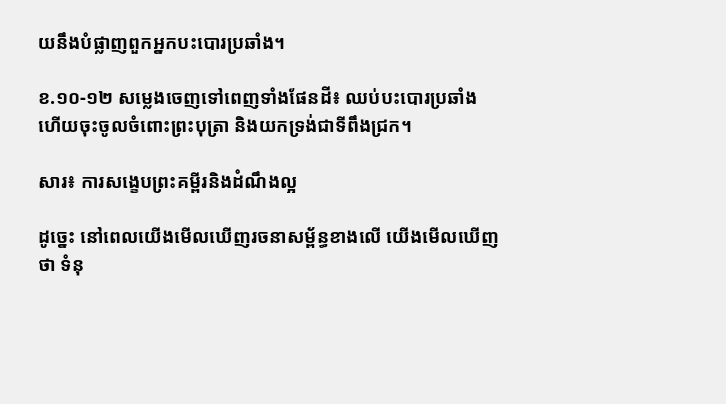យនឹងបំផ្លាញពួកអ្នកបះបោរប្រឆាំង។

ខ.១០-១២ សម្លេងចេញទៅពេញទាំងផែនដី៖ ឈប់បះបោរប្រឆាំង ហើយចុះចូលចំពោះព្រះបុត្រា និងយកទ្រង់ជាទីពឹងជ្រក។

សារ៖ ការសង្ខេបព្រះគម្ពីរនិងដំណឹងល្អ

ដូច្នេះ នៅពេលយើងមើលឃើញរចនាសម្ព័ន្ធខាងលើ យើងមើលឃើញថា ទំនុ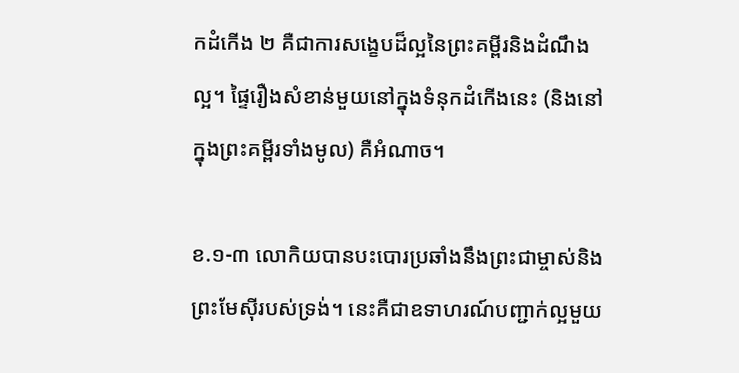កដំកើង ២ គឺជាការសង្ខេបដ៏ល្អនៃព្រះគម្ពីរនិងដំណឹងល្អ។ ផ្ទៃរឿងសំខាន់មួយនៅក្នុងទំនុកដំកើងនេះ (និងនៅក្នុងព្រះគម្ពីរទាំងមូល) គឺអំណាច។

ខ.១-៣ លោកិយបានបះបោរប្រឆាំងនឹងព្រះជាម្ចាស់និងព្រះមែស៊ីរបស់ទ្រង់។ នេះគឺជាឧទាហរណ៍បញ្ជាក់ល្អមួយ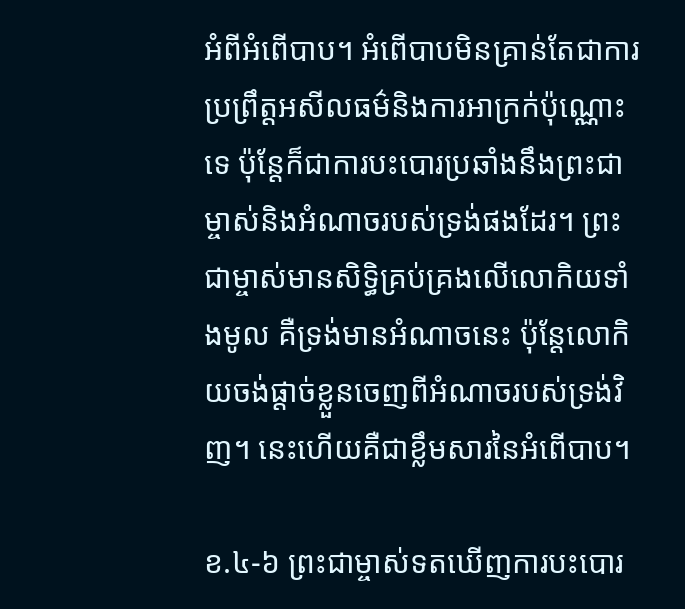អំពីអំពើបាប។ អំពើបាបមិនគ្រាន់តែជាការប្រព្រឹត្តអសីលធម៌និងការអាក្រក់ប៉ុណ្ណោះទេ ប៉ុន្តែក៏ជាការបះបោរប្រឆាំងនឹងព្រះជាម្ចាស់និងអំណាចរបស់ទ្រង់ផងដែរ។ ព្រះជាម្ចាស់មានសិទ្ធិគ្រប់គ្រងលើលោកិយទាំងមូល គឺទ្រង់មានអំណាចនេះ ប៉ុន្តែលោកិយចង់ផ្តាច់ខ្លួនចេញពីអំណាចរបស់ទ្រង់វិញ។ នេះហើយគឺជាខ្លឹមសារនៃអំពើបាប។

ខ.៤-៦ ព្រះជាម្ចាស់ទតឃើញការបះបោរ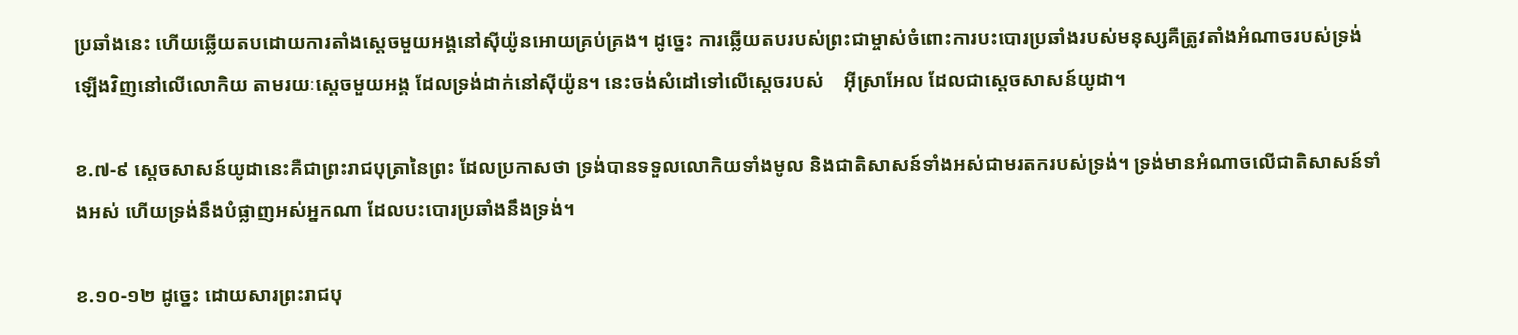ប្រឆាំងនេះ ហើយឆ្លើយតបដោយការតាំងស្តេចមួយអង្គនៅស៊ីយ៉ូនអោយគ្រប់គ្រង។ ដូច្នេះ ការឆ្លើយតបរបស់ព្រះជាម្ចាស់ចំពោះការបះបោរប្រឆាំងរបស់មនុស្សគឺត្រូវតាំងអំណាចរបស់ទ្រង់ឡើងវិញនៅលើលោកិយ តាមរយៈស្តេចមួយអង្គ ដែលទ្រង់ដាក់នៅស៊ីយ៉ូន។ នេះចង់សំដៅទៅលើស្តេចរបស់    អ៊ីស្រាអែល ដែលជាស្តេចសាសន៍យូដា។

ខ.៧-៩ ស្តេចសាសន៍យូដានេះគឺជាព្រះរាជបុត្រានៃព្រះ ដែលប្រកាសថា ទ្រង់បានទទួលលោកិយទាំងមូល និងជាតិសាសន៍ទាំងអស់ជាមរតករបស់ទ្រង់។ ទ្រង់មានអំណាចលើជាតិសាសន៍ទាំងអស់ ហើយទ្រង់នឹងបំផ្លាញអស់អ្នកណា ដែលបះបោរប្រឆាំងនឹងទ្រង់។

ខ.១០-១២ ដូច្នេះ ដោយសារព្រះរាជបុ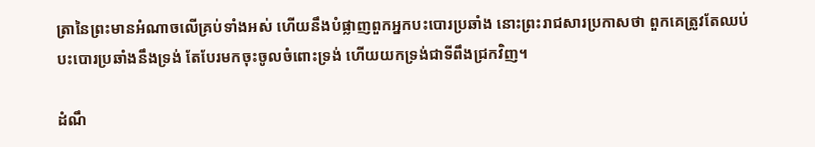ត្រានៃព្រះមានអំណាចលើគ្រប់ទាំងអស់ ហើយនឹងបំផ្លាញពួកអ្នកបះបោរប្រឆាំង នោះព្រះរាជសារប្រកាសថា ពួកគេត្រូវតែឈប់បះបោរប្រឆាំងនឹងទ្រង់ តែបែរមកចុះចូលចំពោះទ្រង់ ហើយយកទ្រង់ជាទីពឹងជ្រកវិញ។

ដំណឹ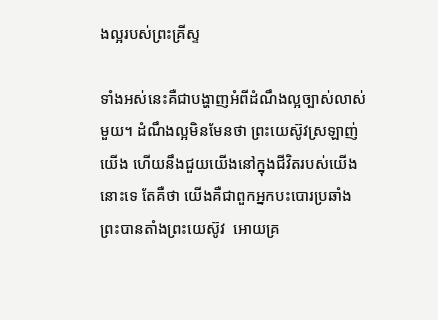ងល្អរបស់ព្រះគ្រីស្ទ

ទាំងអស់នេះគឺជាបង្ហាញអំពីដំណឹងល្អច្បាស់លាស់មួយ។ ដំណឹងល្អមិនមែនថា ព្រះយេស៊ូវស្រឡាញ់យើង ហើយនឹងជួយយើងនៅក្នុងជីវិតរបស់យើងនោះទេ តែគឺថា យើងគឺជាពួកអ្នកបះបោរប្រឆាំង ព្រះបានតាំងព្រះយេស៊ូវ  អោយគ្រ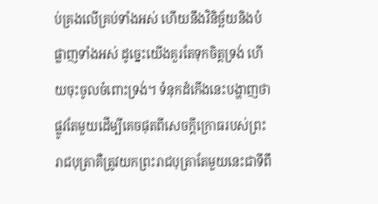ប់គ្រងលើគ្រប់ទាំងអស់ ហើយនឹងវិនិច្ឆ័យនិងបំផ្លាញទាំងអស់ ដូច្នេះយើងគួរតែទុកចិត្តទ្រង់ ហើយចុះចូលចំពោះទ្រង់។ ទំនុកដំកើងនេះបង្ហាញថា ផ្លូវតែមួយដើម្បីគេចផុតពីសេចក្តីក្រោធរបស់ព្រះរាជបុត្រាគឺត្រូវយកព្រះរាជបុត្រាតែមួយនេះជាទីពឹ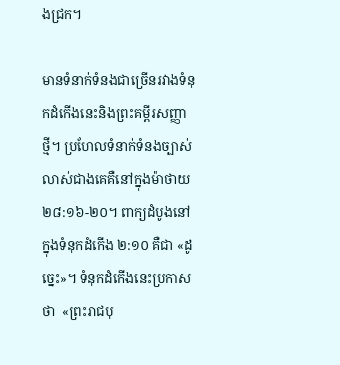ងជ្រក។

មានទំនាក់ទំនងជាច្រើនរវាងទំនុកដំកើងនេះនិងព្រះគម្ពីរសញ្ញាថ្មី។ ប្រហែលទំនាក់ទំនងច្បាស់លាស់ជាងគេគឺនៅក្នុងម៉ាថាយ ២៨:១៦-២០។ ពាក្យដំបូងនៅក្នុងទំនុកដំកើង ២:១០ គឺជា «ដូច្នេះ»។ ទំនុកដំកើងនេះប្រកាសថា  «ព្រះរាជបុ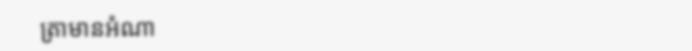ត្រាមានអំណា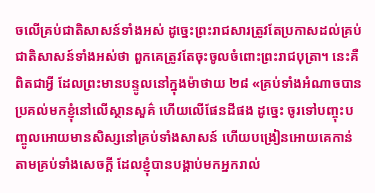ចលើគ្រប់ជាតិសាសន៍ទាំងអស់ ដូច្នេះព្រះរាជសារត្រូវតែប្រកាសដល់គ្រប់ជាតិសាសន៍ទាំងអស់ថា ពួកគេត្រូវតែចុះចូលចំពោះព្រះរាជបុត្រា។ នេះគឺពិតជាអ្វី ដែលព្រះមានបន្ទូលនៅក្នុងម៉ាថាយ ២៨ «គ្រប់ទាំងអំណាចបានប្រគល់មកខ្ញុំនៅលើស្ថានសួគ៌ ហើយលើផែនដីផង ដូច្នេះ ចូរទៅបញ្ចុះបញ្ចូលអោយមានសិស្សនៅគ្រប់ទាំងសាសន៍ ហើយបង្រៀនអោយគេកាន់តាមគ្រប់ទាំងសេចក្តី ដែលខ្ញុំបានបង្គាប់មកអ្នករាល់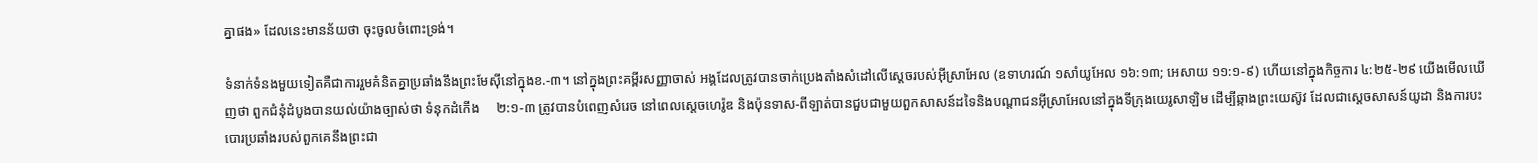គ្នាផង» ដែលនេះមានន័យថា ចុះចូលចំពោះទ្រង់។

ទំនាក់ទំនងមួយទៀតគឺជាការរួមគំនិតគ្នាប្រឆាំងនឹងព្រះមែស៊ីនៅក្នុងខ.-៣។ នៅក្នុងព្រះគម្ពីរសញ្ញាចាស់ អង្គដែលត្រូវបានចាក់ប្រេងតាំងសំដៅលើស្តេចរបស់អ៊ីស្រាអែល (ឧទាហរណ៍ ១សាំយូអែល ១៦:១៣; អេសាយ ១១:១-៩) ហើយនៅក្នុងកិច្ចការ ៤:២៥-២៩ យើងមើលឃើញថា ពួកជំនុំដំបូងបានយល់យ៉ាងច្បាស់ថា ទំនុកដំកើង     ២:១-៣ ត្រូវបានបំពេញសំរេច នៅពេលស្តេចហេរ៉ូឌ និងប៉ុនទាស-ពីឡាត់បានជួបជាមួយពួកសាសន៍ដទៃនិងបណ្តាជនអ៊ីស្រាអែលនៅក្នុងទីក្រុងយេរូសាឡិម ដើម្បីឆ្កាងព្រះយេស៊ូវ ដែលជាស្តេចសាសន៍យូដា និងការបះបោរប្រឆាំងរបស់ពួកគេនឹងព្រះជា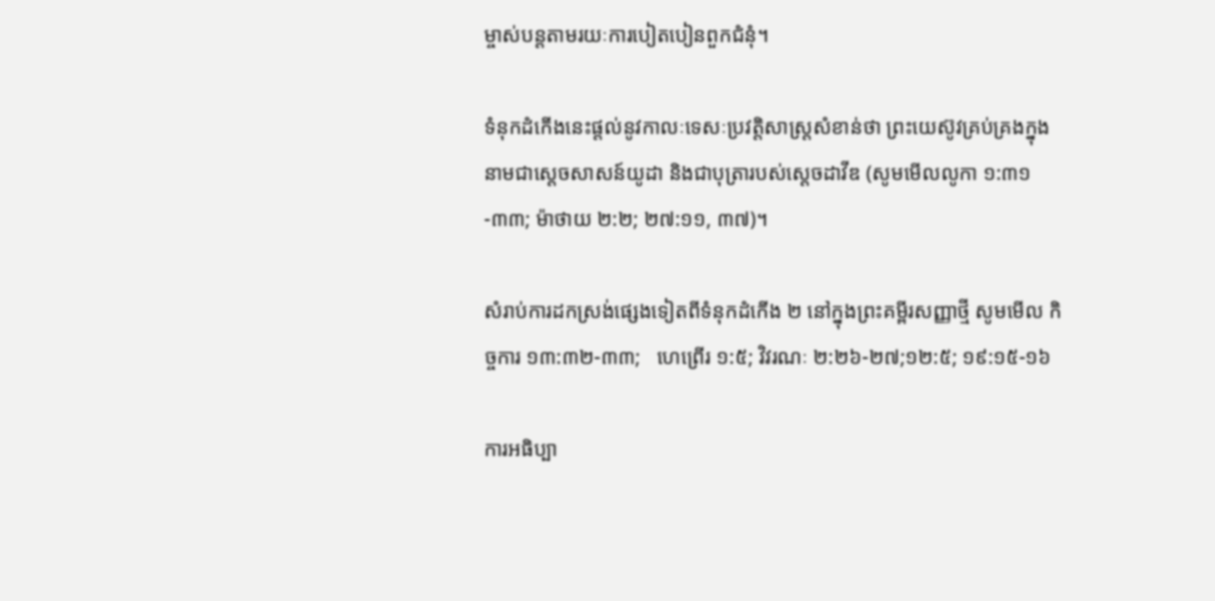ម្ចាស់បន្តតាមរយៈការបៀតបៀនពួកជំនុំ។

ទំនុកដំកើងនេះផ្តល់នូវកាលៈទេសៈប្រវត្តិសាស្ត្រសំខាន់ថា ព្រះយេស៊ូវគ្រប់គ្រងក្នុងនាមជាស្តេចសាសន៍យូដា និងជាបុត្រារបស់ស្តេចដាវីឌ (សូមមើលលូកា ១:៣១-៣៣; ម៉ាថាយ ២:២; ២៧:១១, ៣៧)។

សំរាប់ការដកស្រង់ផ្សេងទៀតពីទំនុកដំកើង ២ នៅក្នុងព្រះគម្ពីរសញ្ញាថ្មី សូមមើល កិច្ចការ ១៣:៣២-៣៣;   ហេព្រើរ ១:៥; វិវរណៈ ២:២៦-២៧;១២:៥; ១៩:១៥-១៦

ការអធិប្បា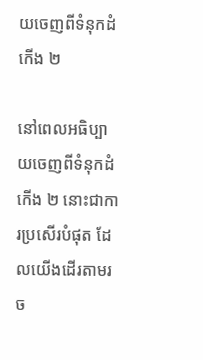យចេញពីទំនុកដំកើង ២

នៅពេលអធិប្បាយចេញពីទំនុកដំកើង ២ នោះជាការប្រសើរបំផុត ដែលយើងដើរតាមរច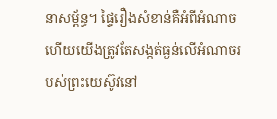នាសម្ព័ន្ធ។ ផ្ទៃរឿងសំខាន់គឺអំពីអំណាច ហើយយើងត្រូវតែសង្កត់ធ្ងន់លើអំណាចរបស់ព្រះយេស៊ូវនៅ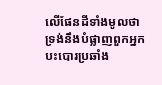លើផែនដីទាំងមូលថា ទ្រង់នឹងបំផ្លាញពួកអ្នកបះបោរប្រឆាំង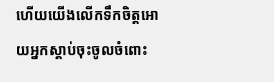ហើយយើងលើកទឹកចិត្តអោយអ្នកស្តាប់ចុះចូលចំពោះ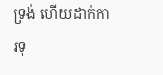ទ្រង់ ហើយដាក់ការទុ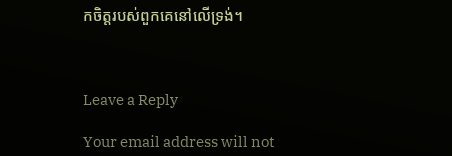កចិត្តរបស់ពួកគេនៅលើទ្រង់។



Leave a Reply

Your email address will not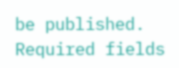be published. Required fields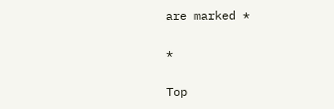are marked *

*

Top